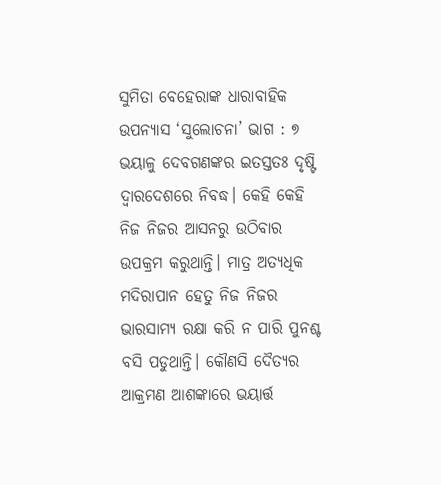ସୁମିତା ବେହେରାଙ୍କ ଧାରାବାହିକ ଉପନ୍ୟାସ ‘ସୁଲୋଚନା’ ଭାଗ : ୭
ଭୟାଳୁ ଦେବଗଣଙ୍କର ଇତସ୍ତତଃ ଦୃଷ୍ଟି ଦ୍ୱାରଦେଶରେ ନିବଦ୍ଧ। କେହି କେହି ନିଜ ନିଜର ଆସନରୁ ଉଠିବାର ଉପକ୍ରମ କରୁଥାନ୍ତି। ମାତ୍ର ଅତ୍ୟଧିକ ମଦିରାପାନ ହେତୁ ନିଜ ନିଜର ଭାରସାମ୍ୟ ରକ୍ଷା କରି ନ ପାରି ପୁନଶ୍ଚ ବସି ପଡୁଥାନ୍ତି। କୌଣସି ଦୈତ୍ୟର ଆକ୍ରମଣ ଆଶଙ୍କାରେ ଭୟାର୍ତ୍ତ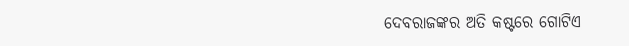ଦେବରାଜଙ୍କର ଅତି କଷ୍ଟରେ ଗୋଟିଏ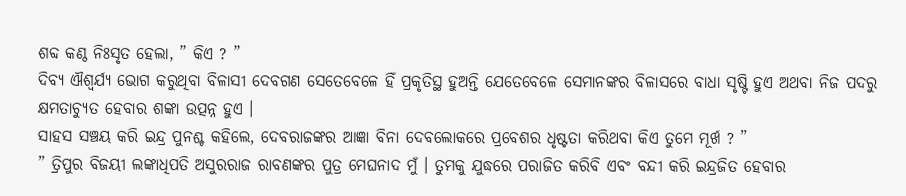ଶବ୍ଦ କଣ୍ଠ ନିଃସୃତ ହେଲା, ” କିଏ ? ”
ଦିବ୍ୟ ଐଶ୍ୱର୍ଯ୍ୟ ଭୋଗ କରୁଥିବା ବିଳାସୀ ଦେବଗଣ ସେତେବେଳେ ହିଁ ପ୍ରକୃତିସ୍ଥ ହୁଅନ୍ତି ଯେତେବେଳେ ସେମାନଙ୍କର ବିଳାସରେ ବାଧା ସୃଷ୍ଟି ହୁଏ ଅଥବା ନିଜ ପଦରୁ କ୍ଷମତାଚ୍ୟୁତ ହେବାର ଶଙ୍କା ଉତ୍ପନ୍ନ ହୁଏ ।
ସାହସ ସଞ୍ଚୟ କରି ଇନ୍ଦ୍ର ପୁନଶ୍ଚ କହିଲେ, ଦେବରାଜଙ୍କର ଆଜ୍ଞା ବିନା ଦେବଲୋକରେ ପ୍ରବେଶର ଧୃଷ୍ଟତା କରିଥବା କିଏ ତୁମେ ମୂର୍ଖ ? ”
” ତ୍ରିପୁର ବିଜୟୀ ଲଙ୍କାଧିପତି ଅସୁରରାଜ ରାବଣଙ୍କର ପୁତ୍ର ମେଘନାଦ ମୁଁ । ତୁମକୁ ଯୁଦ୍ଧରେ ପରାଜିତ କରିବି ଏବଂ ବନ୍ଦୀ କରି ଇନ୍ଦ୍ରଜିତ ହେବାର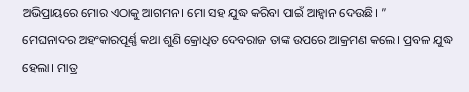ଅଭିପ୍ରାୟରେ ମୋର ଏଠାକୁ ଆଗମନ। ମୋ ସହ ଯୁଦ୍ଧ କରିବା ପାଇଁ ଆହ୍ୱାନ ଦେଉଛି। ”
ମେଘନାଦର ଅହଂକାରପୂର୍ଣ୍ଣ କଥା ଶୁଣି କ୍ରୋଧିତ ଦେବରାଜ ତାଙ୍କ ଉପରେ ଆକ୍ରମଣ କଲେ। ପ୍ରବଳ ଯୁଦ୍ଧ ହେଲା। ମାତ୍ର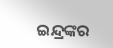ଇନ୍ଦ୍ରଙ୍କର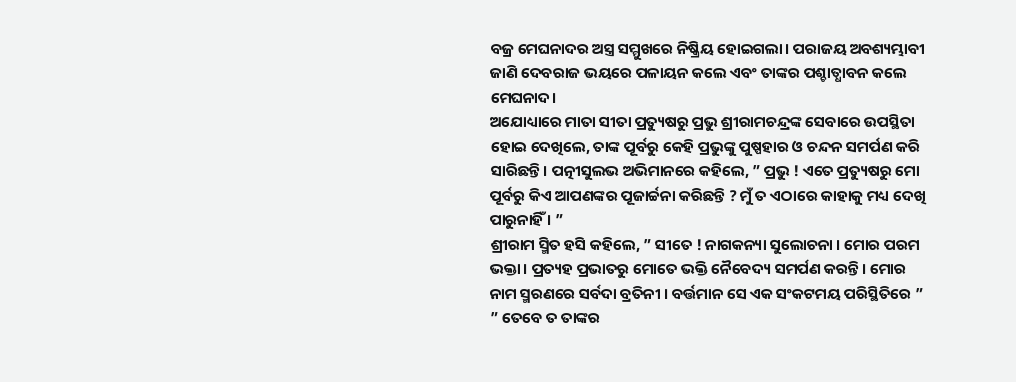ବଜ୍ର ମେଘନାଦର ଅସ୍ତ୍ର ସମ୍ମୁଖରେ ନିଷ୍କ୍ରିୟ ହୋଇଗଲା। ପରାଜୟ ଅବଶ୍ୟମ୍ଭାବୀ ଜାଣି ଦେବରାଜ ଭୟରେ ପଳାୟନ କଲେ ଏବଂ ତାଙ୍କର ପଶ୍ଚାତ୍ଧାବନ କଲେ ମେଘନାଦ।
ଅଯୋଧ୍ୟାରେ ମାତା ସୀତା ପ୍ରତ୍ୟୁଷରୁ ପ୍ରଭୁ ଶ୍ରୀରାମଚନ୍ଦ୍ରଙ୍କ ସେବାରେ ଉପସ୍ଥିତା ହୋଇ ଦେଖିଲେ, ତାଙ୍କ ପୂର୍ବରୁ କେହି ପ୍ରଭୁଙ୍କୁ ପୁଷ୍ପହାର ଓ ଚନ୍ଦନ ସମର୍ପଣ କରି ସାରିଛନ୍ତି। ପତ୍ନୀସୁଲଭ ଅଭିମାନରେ କହିଲେ, ” ପ୍ରଭୁ ! ଏତେ ପ୍ରତ୍ୟୁଷରୁ ମୋ ପୂର୍ବରୁ କିଏ ଆପଣଙ୍କର ପୂଜାର୍ଚ୍ଚନା କରିଛନ୍ତି ? ମୁଁ ତ ଏଠାରେ କାହାକୁ ମଧ୍ୟ ଦେଖି ପାରୁନାହିଁ । ”
ଶ୍ରୀରାମ ସ୍ମିତ ହସି କହିଲେ, ” ସୀତେ ! ନାଗକନ୍ୟା ସୁଲୋଚନା । ମୋର ପରମ ଭକ୍ତା। ପ୍ରତ୍ୟହ ପ୍ରଭାତରୁ ମୋତେ ଭକ୍ତି ନୈବେଦ୍ୟ ସମର୍ପଣ କରନ୍ତି। ମୋର ନାମ ସ୍ମରଣରେ ସର୍ବଦା ବ୍ରତିନୀ । ବର୍ତ୍ତମାନ ସେ ଏକ ସଂକଟମୟ ପରିସ୍ଥିତିରେ ”
” ତେବେ ତ ତାଙ୍କର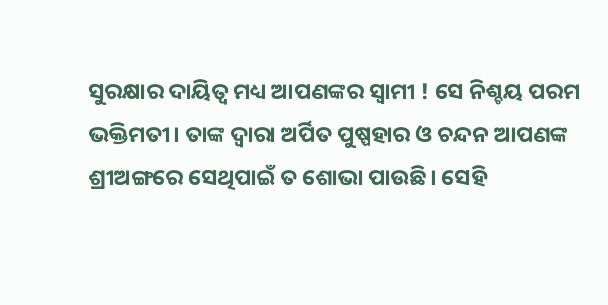ସୁରକ୍ଷାର ଦାୟିତ୍ୱ ମଧ୍ୟ ଆପଣଙ୍କର ସ୍ୱାମୀ ! ସେ ନିଶ୍ଚୟ ପରମ ଭକ୍ତିମତୀ। ତାଙ୍କ ଦ୍ୱାରା ଅର୍ପିତ ପୁଷ୍ପହାର ଓ ଚନ୍ଦନ ଆପଣଙ୍କ ଶ୍ରୀଅଙ୍ଗରେ ସେଥିପାଇଁ ତ ଶୋଭା ପାଉଛି। ସେହି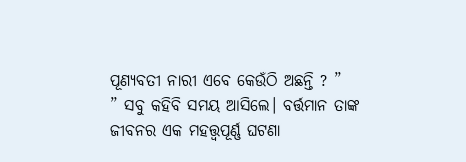ପୂଣ୍ୟବତୀ ନାରୀ ଏବେ କେଉଁଠି ଅଛନ୍ତି ? ”
” ସବୁ କହିବି ସମୟ ଆସିଲେ। ବର୍ତ୍ତମାନ ତାଙ୍କ ଜୀବନର ଏକ ମହତ୍ତ୍ୱପୂର୍ଣ୍ଣ ଘଟଣା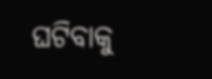ଘଟିବାକୁ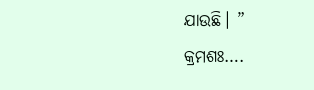ଯାଉଛି। ”
କ୍ରମଶଃ….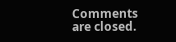Comments are closed.